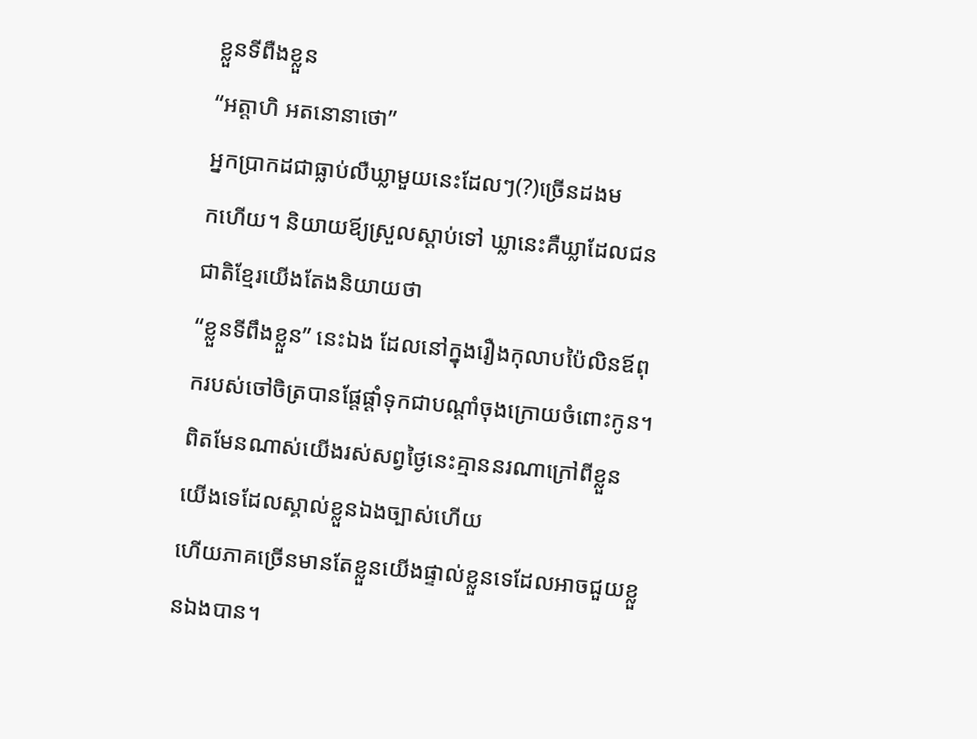ខ្លួនទីពឺងខ្លួន
“អត្តាហិ អតនោនាថោ”
អ្នកប្រាកដជាធ្លាប់លឺឃ្លាមួយនេះដែលៗ(?)ច្រើនដងម
កហើយ។ និយាយឪ្យស្រួលស្តាប់ទៅ ឃ្លានេះគឺឃ្លាដែលជនជាតិខ្មែរយើងតែងនិយាយថា
“ខ្លួនទីពឹងខ្លួន” នេះឯង ដែលនៅក្នុងរឿងកុលាបប៉ៃលិនឪពុករបស់ចៅចិត្របានផ្តែផ្តាំទុកជាបណ្តាំចុងក្រោយចំពោះកូន។
ពិតមែនណាស់យើងរស់សព្វថ្ងៃនេះគ្មាននរណាក្រៅពីខ្លួនយើងទេដែលស្គាល់ខ្លួនឯងច្បាស់ហើយ
ហើយភាគច្រើនមានតែខ្លួនយើងផ្ទាល់ខ្លួនទេដែលអាចជួយខ្លួនឯងបាន។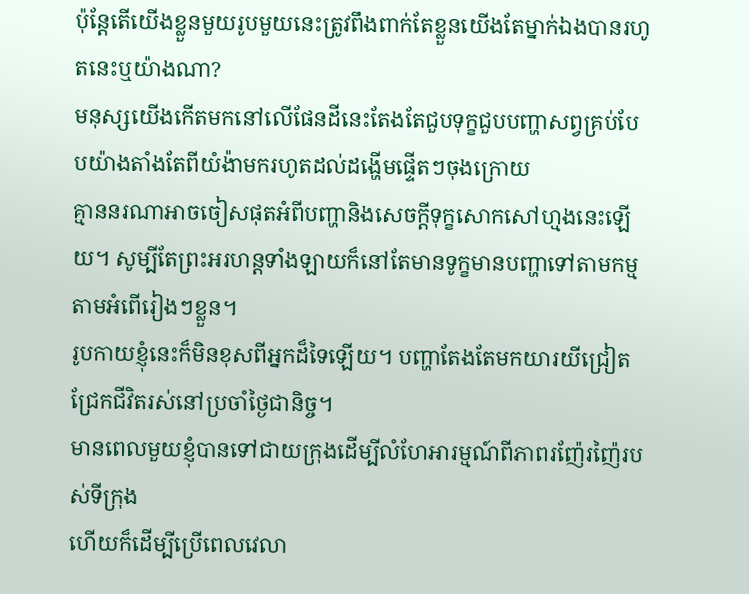ប៉ុន្តែតើយើងខ្លួនមួយរូបមួយនេះត្រូវពឹងពាក់តែខ្លួនយើងតែម្នាក់ឯងបានរហូតនេះឬយ៉ាងណា?
មនុស្សយើងកើតមកនៅលើផែនដីនេះតែងតែជួបទុក្ខជួបបញ្ហាសព្វគ្រប់បែបយ៉ាងតាំងតែពីយំង៉ាមករហូតដល់ដង្ហើមផ្ទើតៗចុងក្រោយ
គ្មាននរណាអាចចៀសផុតអំពីបញ្ហានិងសេចក្តីទុក្ខសោកសៅហ្មងនេះឡើយ។ សូម្បីតែព្រះអរហន្តទាំងឡាយក៏នៅតែមានទូក្ខមានបញ្ហាទៅតាមកម្មតាមអំពើរៀងៗខ្លួន។
រូបកាយខ្ញុំនេះក៏មិនខុសពីអ្នកដ៏ទៃឡើយ។ បញ្ហាតែងតែមកយារយីជ្រៀតជ្រែកជីវិតរស់នៅប្រចាំថ្ងៃជានិច្ច។
មានពេលមួយខ្ញុំបានទៅជាយក្រុងដើម្បីលំហែអារម្មណ៍ពីភាពរញ៉ែរញ៉ៃរបស់ទីក្រុង
ហើយក៏ដើម្បីប្រើពេលវេលា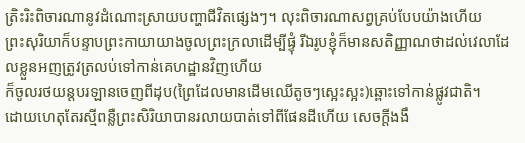ត្រិះរិះពិចារណានូវដំណោះស្រាយបញ្ហាជីវិតផ្សេងៗ។ លុះពិចារណាសព្វគ្រប់បែបយ៉ាងហើយ
ព្រះសុរិយាក៏បន្ទាបព្រះកាយាយាងចូលព្រះក្រលាដើម្បីផ្ទុំ រីឯរូបខ្ញុំក៏មានសតិញ្ញាណថាដល់វេលាដែលខ្លួនអញត្រូវត្រលប់ទៅកាន់គេហដ្ឋានវិញហើយ
ក៏ចូលរថយន្តបរឡានចេញពីដុប(ព្រៃដែលមានដើមឈើតូចៗស្អេះស្អះ)ឆ្ពោះទៅកាន់ផ្លូវជាតិ។
ដោយហេតុតែរស្មីពន្លឺព្រះសិរិយាបានរលាយបាត់ទៅពីផែនដីហើយ សេចក្តីងងឹ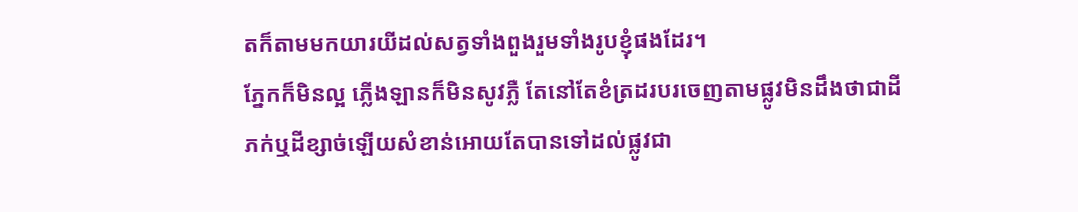តក៏តាមមកយារយីដល់សត្វទាំងពួងរួមទាំងរូបខ្ញុំផងដែរ។
ភ្នែកក៏មិនល្អ ភ្លើងឡានក៏មិនសូវភ្លឺ តែនៅតែខំត្រដរបរចេញតាមផ្លូវមិនដឹងថាជាដីភក់ឬដីខ្សាច់ឡើយសំខាន់អោយតែបានទៅដល់ផ្លូវជា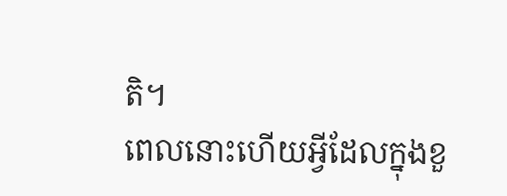តិ។
ពេលនោះហើយអ្វីដែលក្នុងខួ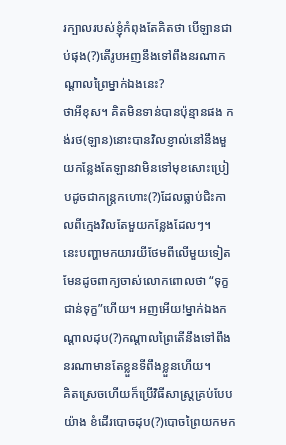រក្បាលរបស់ខ្ញុំកំពុងតែគិតថា បើឡានជាប់ផុង(?)តើរូបអញនឹងទៅពឹងនរណាកណ្តាលព្រៃម្នាក់ឯងនេះ?
ថាអីខុស។ គិតមិនទាន់បានប៉ុន្មានផង កង់រថ(ឡាន)នោះបានវិលខ្ញាល់នៅនឹងមួយកន្លែងតែឡានវាមិនទៅមុខសោះប្រៀបដូចជាកន្រ្តកហោះ(?)ដែលធ្លាប់ជិះកាលពីក្មេងវិលតែមួយកន្លែងដែលៗ។
នេះបញ្ហាមកយារយីថែមពីលើមួយទៀតមែនដូចពាក្យចាស់លោកពោលថា “ទុក្ខជាន់ទុក្ខ”ហើយ។ អញអើយ!ម្នាក់ឯងកណ្តាលដុប(?)កណ្តាលព្រៃតើនឹងទៅពឹងនរណាមានតែខ្លួនទីពឹងខ្លួនហើយ។
គិតស្រេចហើយក៏ប្រើវិធីសាស្រ្តគ្រប់បែបយ៉ាង ខំដើរបោចដុប(?)បោចព្រៃយកមក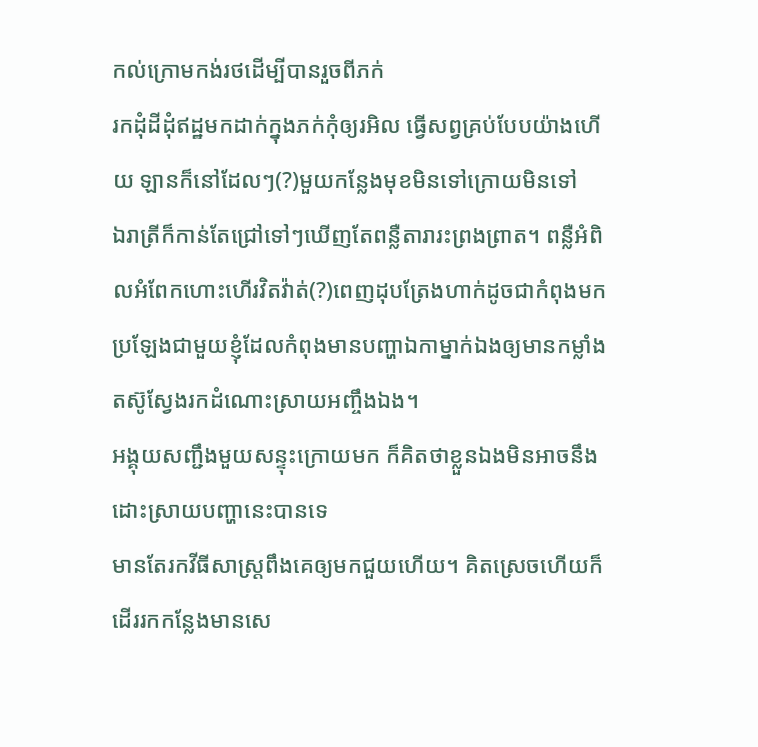កល់ក្រោមកង់រថដើម្បីបានរួចពីភក់
រកដុំដីដុំឥដ្ឋមកដាក់ក្នុងភក់កុំឲ្យរអិល ធ្វើសព្វគ្រប់បែបយ៉ាងហើយ ឡានក៏នៅដែលៗ(?)មួយកន្លែងមុខមិនទៅក្រោយមិនទៅ
ឯរាត្រីក៏កាន់តែជ្រៅទៅៗឃើញតែពន្លឺតារារះព្រងព្រាត។ ពន្លឺអំពិលអំពែកហោះហើរវិតវ៉ាត់(?)ពេញដុបត្រែងហាក់ដូចជាកំពុងមកប្រឡែងជាមួយខ្ញុំដែលកំពុងមានបញ្ហាឯកាម្នាក់ឯងឲ្យមានកម្លាំងតស៊ូស្វែងរកដំណោះស្រាយអញ្ចឹងឯង។
អង្គុយសញ្ជឹងមួយសន្ទុះក្រោយមក ក៏គិតថាខ្លួនឯងមិនអាចនឹងដោះស្រាយបញ្ហានេះបានទេ
មានតែរកវីធីសាស្រ្តពឹងគេឲ្យមកជួយហើយ។ គិតស្រេចហើយក៏ដើររកកន្លែងមានសេ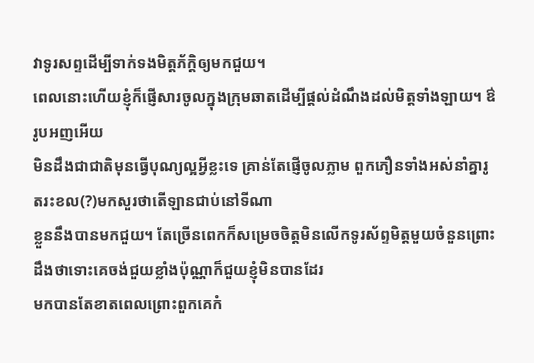វាទូរសព្ទដើម្បីទាក់ទងមិត្តភ័ក្តិឲ្យមកជួយ។
ពេលនោះហើយខ្ញុំក៏ផ្ញើសារចូលក្នុងក្រុមឆាតដើម្បីផ្តល់ដំណឹងដល់មិត្តទាំងឡាយ។ ឳរូបអញអើយ
មិនដឹងជាជាតិមុនធ្វើបុណ្យល្អអ្វីខ្លះទេ គ្រាន់តែផ្ញើចូលភ្លាម ពួកភឿនទាំងអស់នាំគ្នារូតរះខល(?)មកសួរថាតើឡានជាប់នៅទីណា
ខ្លួននឹងបានមកជួយ។ តែច្រើនពេកក៏សម្រេចចិត្តមិនលើកទូរស័ព្ទមិត្តមួយចំនួនព្រោះដឹងថាទោះគេចង់ជួយខ្លាំងប៉ុណ្ណាក៏ជួយខ្ញុំមិនបានដែរ
មកបានតែខាតពេលព្រោះពួកគេកំ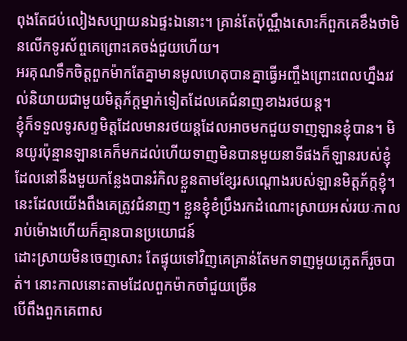ពុងតែជប់លៀងសប្បាយនឯផ្ទះឯនោះ។ គ្រាន់តែប៉ុណ្ណឹងសោះក៏ពួកគេខឹងថាមិនលើកទូរស័ព្ចគេព្រោះគេចង់ជួយហើយ។
អរគុណទឹកចិត្តពួកម៉ាកតែគ្នាមានមូលហេតុបានគ្នាធ្វើអញ្ចឹងព្រោះពេលហ្នឹងរវល់និយាយជាមួយមិត្តភ័ក្តម្នាក់ទៀតដែលគេជំនាញខាងរថយន្ត។
ខ្ញុំក៏ទទួលទូរសព្ទមិត្តដែលមានរថយន្តដែលអាចមកជួយទាញឡានខ្ញុំបាន។ មិនយូរប៉ុន្មានឡានគេក៏មកដល់ហើយទាញមិនបានមួយនាទីផងក៏ឡានរបស់ខ្ញុំដែលនៅនឹងមួយកន្លែងបានរំកិលខ្លួនតាមខ្សែរសណ្តោងរបស់ឡានមិត្តភ័ក្តខ្ញុំ។
នេះដែលយើងពឹងគេត្រូវជំនាញ។ ខ្លួនខ្ញុំខំប្រឹងរកដំណោះស្រាយអស់រយៈកាលរាប់ម៉ោងហើយក៏គ្មានបានប្រយោជន៍
ដោះស្រាយមិនចេញសោះ តែផ្ទុយទៅវិញគេគ្រាន់តែមកទាញមួយភ្លេតក៏រួចបាត់។ នោះកាលនោះតាមដែលពួកម៉ាកចាំជួយច្រើន
បើពឹងពួកគេពាស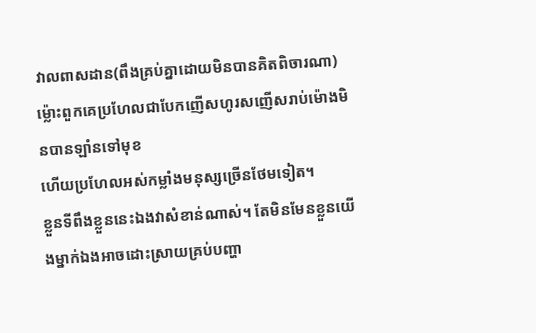វាលពាសដាន(ពឹងគ្រប់គ្នាដោយមិនបានគិតពិចារណា)ម្ល៉ោះពួកគេប្រហែលជាបែកញើសហូរសញើសរាប់ម៉ោងមិនបានឡាំនទៅមុខ
ហើយប្រហែលអស់កម្លាំងមនុស្សច្រើនថែមទៀត។
ខ្លួនទីពឹងខ្លួននេះឯងវាសំខាន់ណាស់។ តែមិនមែនខ្លួនយើងម្នាក់ឯងអាចដោះស្រាយគ្រប់បញ្ហា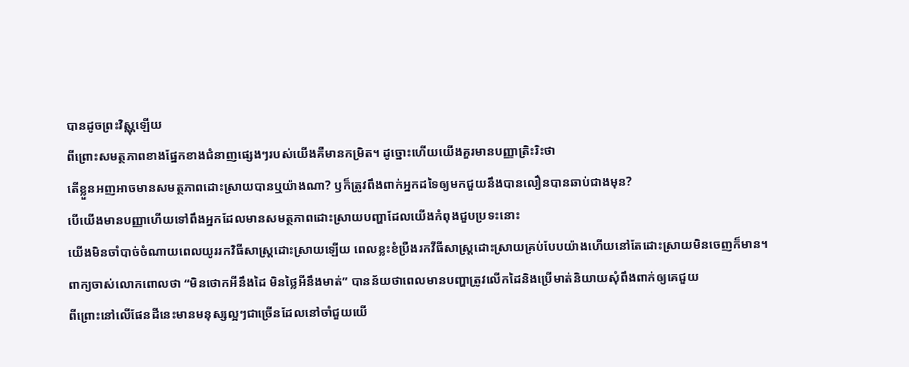បានដូចព្រះវិស្ណុឡើយ
ពីព្រោះសមត្ថភាពខាងផ្នែកខាងជំនាញផ្សេងៗរបស់យើងគឺមានកម្រិត។ ដូច្នោះហើយយើងគួរមានបញ្ញាត្រិះរិះថា
តើខ្លួនអញអាចមានសមត្ថភាពដោះស្រាយបានឬយ៉ាងណា? ឫក៏ត្រូវពឹងពាក់អ្នកដទៃឲ្យមកជួយនឹងបានលឿនបានឆាប់ជាងមុន?
បើយើងមានបញ្ញាហើយទៅពឹងអ្នកដែលមានសមត្ថភាពដោះស្រាយបញ្ហាដែលយើងកំពុងជួបប្រទះនោះ
យើងមិនចាំបាច់ចំណាយពេលយូររកវិធីសាស្រ្តដោះស្រាយឡើយ ពេលខ្លះខំប្រឺងរកវីធីសាស្រ្តដោះស្រាយគ្រប់បែបយ៉ាងហើយនៅតែដោះស្រាយមិនចេញក៏មាន។
ពាក្យចាស់លោកពោលថា “មិនថោកអីនឹងដៃ មិនថ្លៃអីនឹងមាត់” បានន័យថាពេលមានបញ្ហាត្រូវលើកដៃនិងប្រើមាត់និយាយសុំពឹងពាក់ឲ្យគេជួយ
ពីព្រោះនៅលើផែនដីនេះមានមនុស្សល្អៗជាច្រើនដែលនៅចាំជួយយើ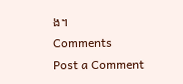ង។
Comments
Post a Comment